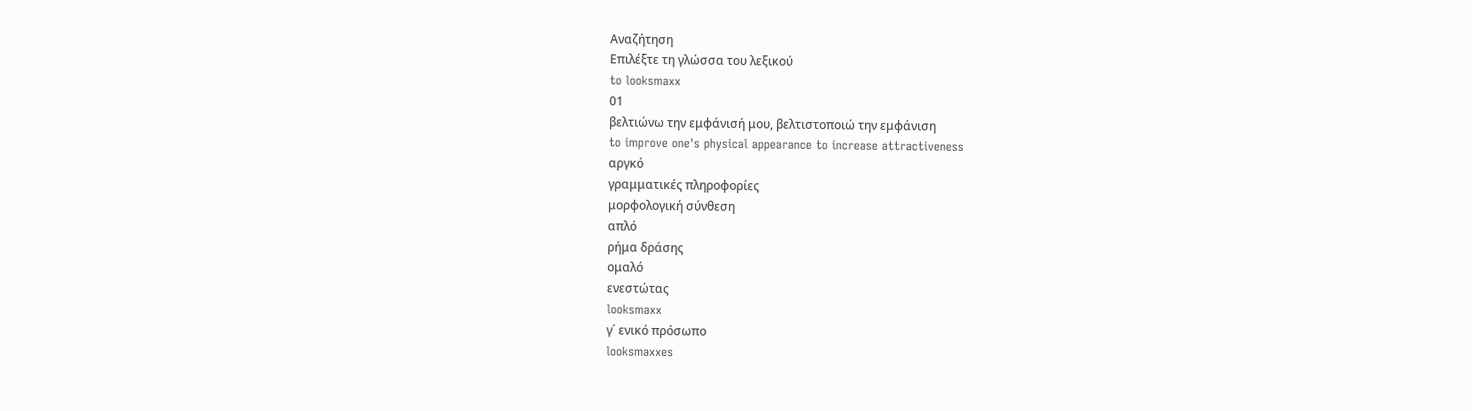Αναζήτηση
Επιλέξτε τη γλώσσα του λεξικού
to looksmaxx
01
βελτιώνω την εμφάνισή μου, βελτιστοποιώ την εμφάνιση
to improve one's physical appearance to increase attractiveness
αργκό
γραμματικές πληροφορίες
μορφολογική σύνθεση
απλό
ρήμα δράσης
ομαλό
ενεστώτας
looksmaxx
γ΄ ενικό πρόσωπο
looksmaxxes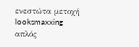ενεστώτα μετοχή
looksmaxxing
απλός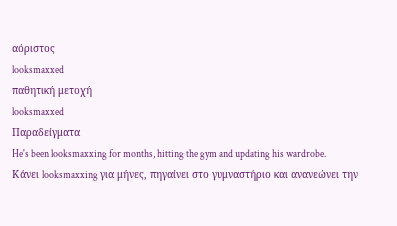αόριστος
looksmaxxed
παθητική μετοχή
looksmaxxed
Παραδείγματα
He's been looksmaxxing for months, hitting the gym and updating his wardrobe.
Κάνει looksmaxxing για μήνες, πηγαίνει στο γυμναστήριο και ανανεώνει την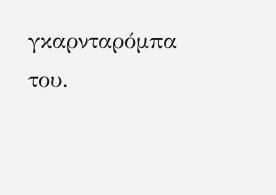γκαρνταρόμπα του.